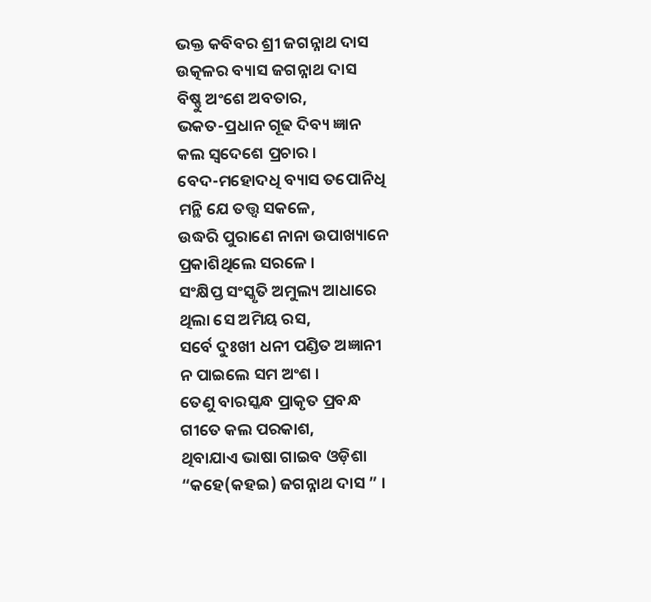ଭକ୍ତ କବିବର ଶ୍ରୀ ଜଗନ୍ନାଥ ଦାସ
ଉତ୍କଳର ବ୍ୟାସ ଜଗନ୍ନାଥ ଦାସ
ବିଷ୍ଣୁ ଅଂଶେ ଅବତାର,
ଭକତ-ପ୍ରଧାନ ଗୂଢ ଦିବ୍ୟ ଜ୍ଞାନ
କଲ ସ୍ବଦେଶେ ପ୍ରଚାର ।
ବେଦ-ମହୋଦଧି ବ୍ୟାସ ତପୋନିଧି
ମନ୍ଥି ଯେ ତତ୍ତ୍ବ ସକଳେ,
ଉଦ୍ଧରି ପୁରାଣେ ନାନା ଉପାଖ୍ୟାନେ
ପ୍ରକାଶିଥିଲେ ସରଳେ ।
ସଂକ୍ଷିପ୍ତ ସଂସ୍କୃତି ଅମୁଲ୍ୟ ଆଧାରେ
ଥିଲା ସେ ଅମିୟ ରସ,
ସର୍ବେ ଦୁଃଖୀ ଧନୀ ପଣ୍ଡିତ ଅଜ୍ଞାନୀ
ନ ପାଇଲେ ସମ ଅଂଶ ।
ତେଣୁ ବାରସ୍କନ୍ଧ ପ୍ରାକୃତ ପ୍ରବନ୍ଧ
ଗୀତେ କଲ ପରକାଶ,
ଥିବାଯାଏ ଭାଷା ଗାଇବ ଓଡ଼ିଶା
“କହେ(କହଇ) ଜଗନ୍ନାଥ ଦାସ ” ।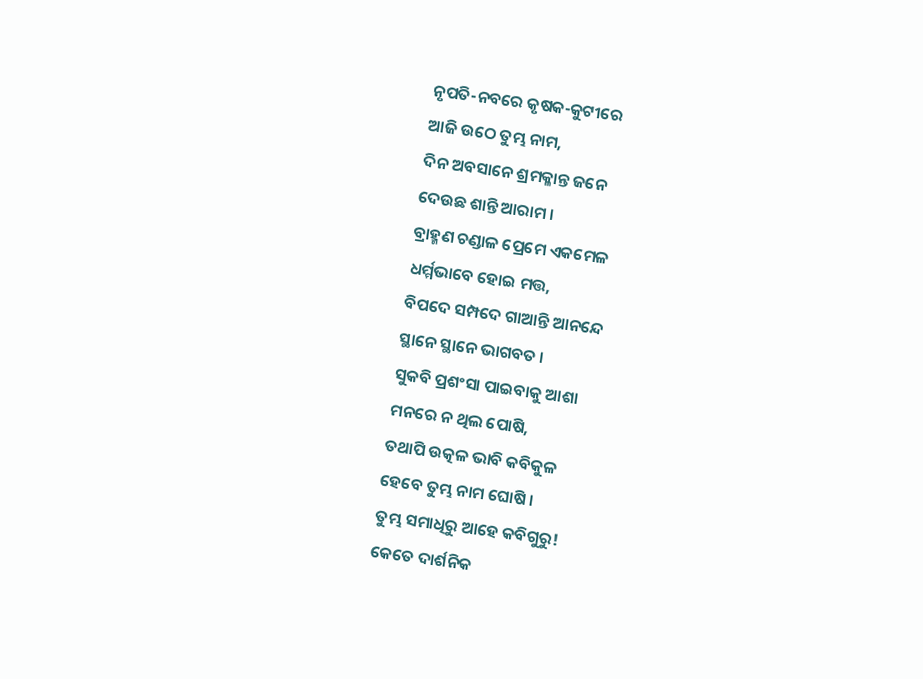ନୃପତି-ନବରେ କୃଷକ-କୁଟୀରେ
ଆଜି ଉଠେ ତୁମ୍ଭ ନାମ,
ଦିନ ଅବସାନେ ଶ୍ରମକ୍ଳାନ୍ତ ଜନେ
ଦେଉଛ ଶାନ୍ତି ଆରାମ ।
ବ୍ରାହ୍ମଣ ଚଣ୍ଡାଳ ପ୍ରେମେ ଏକମେଳ
ଧର୍ମ୍ମଭାବେ ହୋଇ ମତ୍ତ,
ବିପଦେ ସମ୍ପଦେ ଗାଆନ୍ତି ଆନନ୍ଦେ
ସ୍ଥାନେ ସ୍ଥାନେ ଭାଗବତ ।
ସୁକବି ପ୍ରଶଂସା ପାଇବାକୁ ଆଶା
ମନରେ ନ ଥିଲ ପୋଷି,
ତଥାପି ଉତ୍କଳ ଭାବି କବିକୁଳ
ହେବେ ତୁମ୍ଭ ନାମ ଘୋଷି ।
ତୁମ୍ଭ ସମାଧିରୁ ଆହେ କବିଗୁରୁ!
କେତେ ଦାର୍ଶନିକ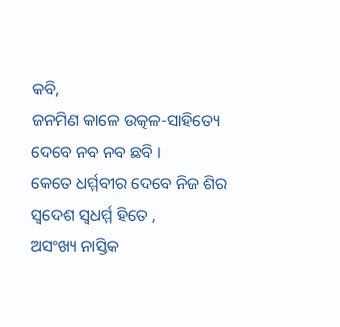କବି,
ଜନମିଣ କାଳେ ଉତ୍କଳ-ସାହିତ୍ୟେ
ଦେବେ ନବ ନବ ଛବି ।
କେତେ ଧର୍ମ୍ମବୀର ଦେବେ ନିଜ ଶିର
ସ୍ବଦେଶ ସ୍ବଧର୍ମ୍ମ ହିତେ ,
ଅସଂଖ୍ୟ ନାସ୍ତିକ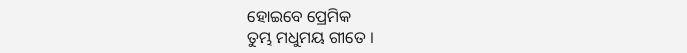ହୋଇବେ ପ୍ରେମିକ
ତୁମ୍ଭ ମଧୁମୟ ଗୀତେ ।